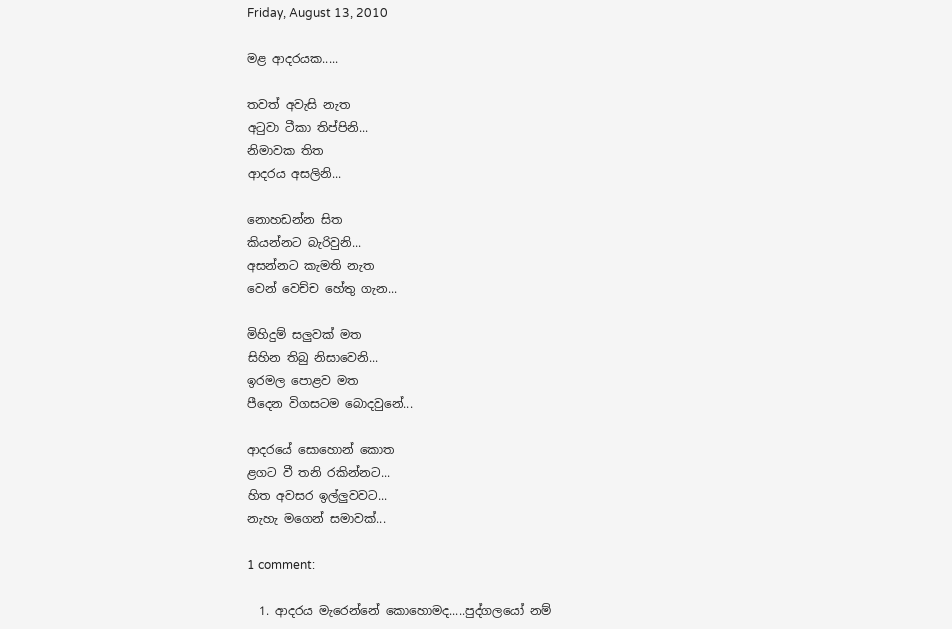Friday, August 13, 2010

මළ ආදරයක.....

තවත් අවැසි නැත
අටුවා ටීකා තිප්පිනි...
නිමාවක තිත
ආදරය අසලිනි...

නොහඩන්න සිත
කියන්නට බැරිවුනි...
අසන්නට කැමති නැත
වෙන් වෙච්ච හේතු ගැන...

මිහිදුම් සලුවක් මත
සිහින තිබු නිසාවෙනි...
ඉරමල පොළව මත
පීදෙන විගසටම බොදවුනේ...

ආදරයේ සොහොන් කොත
ළගට වී තනි රකින්නට...
හිත අවසර ඉල්ලුවවට...
නැහැ මගෙන් සමාවක්...

1 comment:

  1. ආදරය මැරෙන්නේ කොහොමද.....පුද්ගලයෝ නම්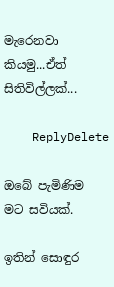මැරෙනවා කියමු...ඒත් සිතිවිල්ලක්...

    ReplyDelete

ඔබේ පැමිණිම මට සවියක්.

ඉතින් සොඳුර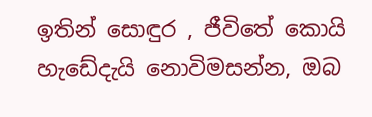ඉතින් සොඳුර , ජීවිතේ කොයි හැඩේදැයි නොවිමසන්න, ඔබ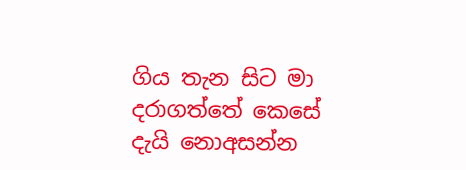ගිය තැන සිට මා  දරාගත්තේ කෙසේ දැයි නොඅසන්න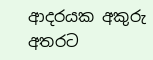ආදරයක අකුරු අතරට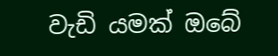වැඩි යමක් ඔබේ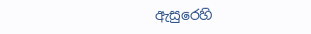ඇසුරෙහි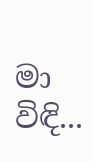මා විඳි...